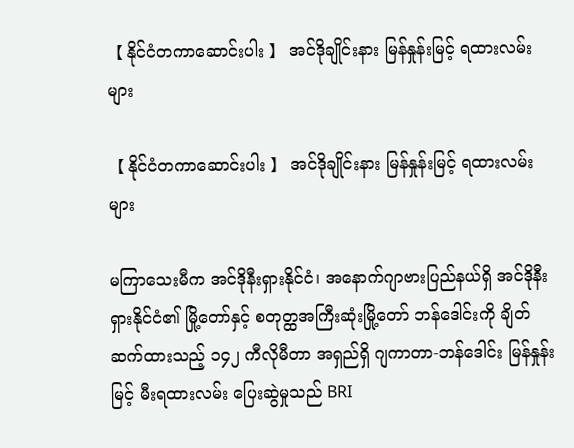【 နိုင်ငံတကာဆောင်းပါး 】 အင်ဒိုချိုင်းနား မြန်နှုန်းမြင့် ရထားလမ်းများ

【 နိုင်ငံတကာဆောင်းပါး 】 အင်ဒိုချိုင်းနား မြန်နှုန်းမြင့် ရထားလမ်းများ

မကြာသေးမီက အင်ဒိုနီးရှားနိုင်ငံ၊ အနောက်ဂျာဗားပြည်နယ်ရှိ အင်ဒိုနီးရှားနိုင်ငံ၏ မြို့တော်နှင့် စတုတ္ထအကြီးဆုံးမြို့တော် ဘန်ဒေါင်းကို ချိတ်ဆက်ထားသည့် ၁၄၂ ကီလိုမီတာ အရှည်ရှိ ဂျကာတာ-ဘန်ဒေါင်း မြန်နှုန်းမြင့် မီးရထားလမ်း ပြေးဆွဲမှုသည် BRI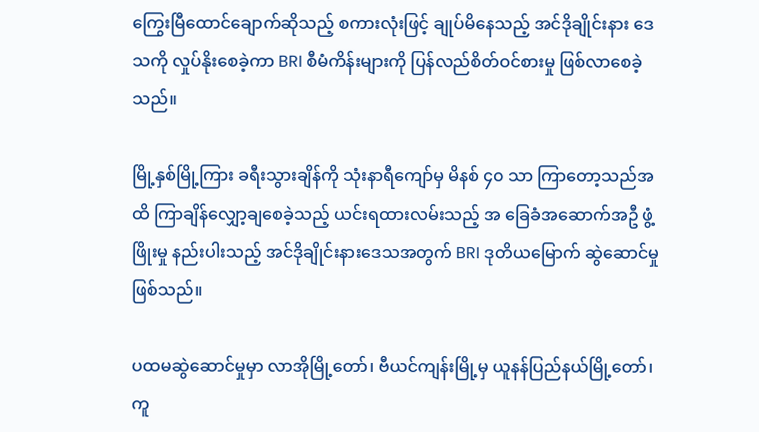ကြွေးမြီထောင်ချောက်ဆိုသည့် စကားလုံးဖြင့် ချုပ်မိနေသည့် အင်ဒိုချိုင်းနား ဒေသကို လှုပ်နိုးစေခဲ့ကာ BRI စီမံကိန်းများကို ပြန်လည်စိတ်ဝင်စားမှု ဖြစ်လာစေခဲ့သည်။

မြို့နှစ်မြို့ကြား ခရီးသွားချိန်ကို သုံးနာရီကျော်မှ မိနစ် ၄၀ သာ ကြာတော့သည်အထိ ကြာချိန်လျှော့ချစေခဲ့သည့် ယင်းရထားလမ်းသည့် အ ခြေခံအဆောက်အဦ ဖွံ့ဖြိုးမှု နည်းပါးသည့် အင်ဒိုချိုင်းနားဒေသအတွက် BRI ဒုတိယမြောက် ဆွဲဆောင်မှုဖြစ်သည်။

ပထမဆွဲဆောင်မှုမှာ လာအိုမြို့တော်၊ ဗီယင်ကျန်းမြို့မှ ယူနန်ပြည်နယ်မြို့တော်၊ ကူ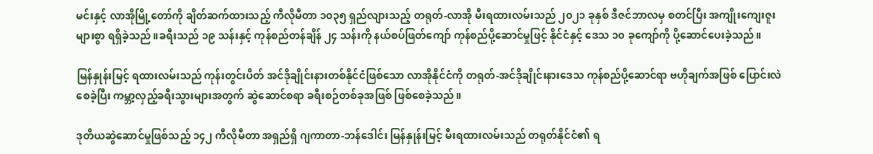မင်းနှင့် လာအိုမြို့တော်ကို ချိတ်ဆက်ထားသည့် ကီလိုမီတာ ၁၀၃၅ ရှည်လျားသည့် တရုတ်-လာအို မီးရထားလမ်းသည် ၂၀၂၁ ခုနှစ် ဒီဇင်ဘာလမှ စတင်ပြီး အကျိုးကျေးဇူးများစွာ ရရှိခဲ့သည်။ခရီးသည် ၁၉ သန်းနှင့် ကုန်စည်တန်ချိန် ၂၄ သန်းကို နယ်စပ်ဖြတ်ကျော် ကုန်စည်ပို့ဆောင်မှုဖြင့် နိုင်ငံနှင့် ဒေသ ၁၀ ခုကျော်ကို ပို့ဆောင်ပေးခဲ့သည်။

မြန်နှုန်းမြင့် ရထားလမ်းသည် ကုန်းတွင်းပိတ် အင်ဒိုချိုင်းနားတစ်နိုင်ငံဖြစ်သော လာအိုနိုင်ငံကို တရုတ်-အင်ဒိုချိုင်းနားဒေသ ကုန်စည်ပို့ဆောင်ရာ ဗဟိုချက်အဖြစ် ပြောင်းလဲစေခဲ့ပြီး ကမ္ဘာ့လှည့်ခရီးသွားများအတွက် ဆွဲဆောင်စရာ ခရီးစဉ်တစ်ခုအဖြစ် ဖြစ်စေခဲ့သည်။

ဒုတိယဆွဲဆောင်မှုဖြစ်သည့် ၁၄၂ ကီလိုမီတာ အရှည်ရှိ ဂျကာတာ-ဘန်ဒေါင်း မြန်နှုန်းမြင့် မီးရထားလမ်းသည် တရုတ်နိုင်ငံ၏ ရ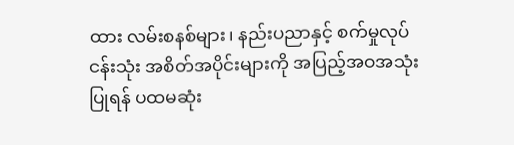ထား လမ်းစနစ်များ၊ နည်းပညာနှင့် စက်မှုလုပ်ငန်းသုံး အစိတ်အပိုင်းများကို အပြည့်အဝအသုံးပြုရန် ပထမဆုံး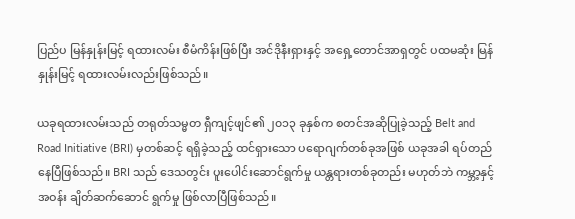ပြည်ပ မြန်နှုန်းမြင့် ရထားလမ်း စီမံကိန်းဖြစ်ပြီး အင်ဒိုနီးရှားနှင့် အရှေ့တောင်အာရှတွင် ပထမဆုံး မြန်နှုန်းမြင့် ရထားလမ်းလည်းဖြစ်သည်။

ယခုရထားလမ်းသည် တရုတ်သမ္မတ ရှီကျင့်ဖျင်၏ ၂၀၁၃ ခုနှစ်က စတင်အဆိုပြုခဲ့သည့် Belt and Road Initiative (BRI) မှတစ်ဆင့် ရရှိခဲ့သည့် ထင်ရှားသော ပရောဂျက်တစ်ခုအဖြစ် ယခုအခါ ရပ်တည်နေပြီဖြစ်သည်။ BRI သည် ဒေသတွင်း ပူးပေါင်းဆောင်ရွက်မှု ယန္တရားတစ်ခုတည်း မဟုတ်ဘဲ ကမ္ဘာ့နှင့်အဝန်း ချိတ်ဆက်ဆောင် ရွက်မှု ဖြစ်လာပြီဖြစ်သည်။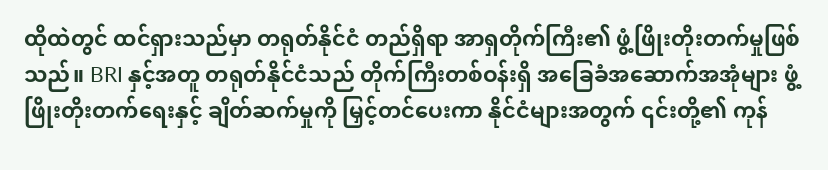ထိုထဲတွင် ထင်ရှားသည်မှာ တရုတ်နိုင်ငံ တည်ရှိရာ အာရှတိုက်ကြီး၏ ဖွံ့ဖြိုးတိုးတက်မှုဖြစ်သည်။ BRI နှင့်အတူ တရုတ်နိုင်ငံသည် တိုက်ကြီးတစ်ဝန်းရှိ အခြေခံအဆောက်အအုံများ ဖွံ့ဖြိုးတိုးတက်ရေးနှင့် ချိတ်ဆက်မှုကို မြှင့်တင်ပေးကာ နိုင်ငံများအတွက် ၎င်းတို့၏ ကုန်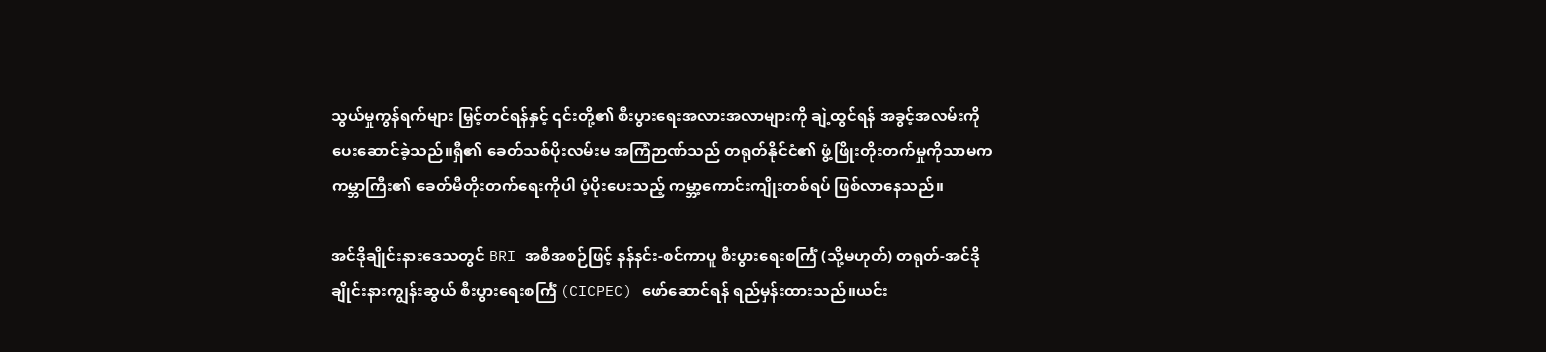သွယ်မှုကွန်ရက်များ မြှင့်တင်ရန်နှင့် ၎င်းတို့၏ စီးပွားရေးအလားအလာများကို ချဲ့ထွင်ရန် အခွင့်အလမ်းကို ပေးဆောင်ခဲ့သည်။ရှီ၏ ခေတ်သစ်ပိုးလမ်းမ အကြံဉာဏ်သည် တရုတ်နိုင်ငံ၏ ဖွံ့ဖြိုးတိုးတက်မှုကိုသာမက ကမ္ဘာကြီး၏ ခေတ်မီတိုးတက်ရေးကိုပါ ပံ့ပိုးပေးသည့် ကမ္ဘာ့ကောင်းကျိုးတစ်ရပ် ဖြစ်လာနေသည်။

အင်ဒိုချိုင်းနားဒေသတွင် BRI အစီအစဉ်ဖြင့် နန်နင်း-စင်ကာပူ စီးပွားရေးစင်္ကြံ (သို့မဟုတ်) တရုတ်-အင်ဒိုချိုင်းနားကျွန်းဆွယ် စီးပွားရေးစင်္ကြံ (CICPEC) ဖော်ဆောင်ရန် ရည်မှန်းထားသည်။ယင်း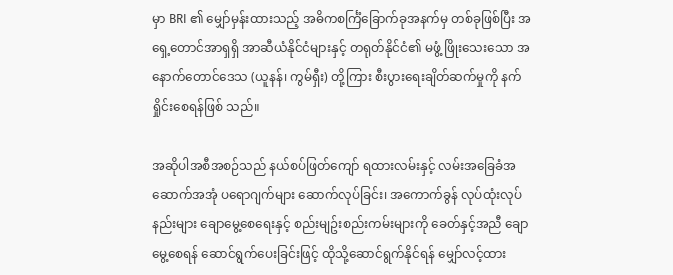မှာ BRI ၏ မျှော်မှန်းထားသည့် အဓိကစင်္ကြံခြောက်ခုအနက်မှ တစ်ခုဖြစ်ပြီး အရှေ့တောင်အာရှရှိ အာဆီယံနိုင်ငံများနှင့် တရုတ်နိုင်ငံ၏ မဖွံ့ ဖြိုးသေးသော အနောက်တောင်ဒေသ (ယူနန်၊ ကွမ်ရှီး) တို့ကြား စီးပွားရေးချိတ်ဆက်မှုကို နက်ရှိုင်းစေရန်ဖြစ် သည်။

အဆိုပါအစီအစဉ်သည် နယ်စပ်ဖြတ်ကျော် ရထားလမ်းနှင့် လမ်းအခြေခံအဆောက်အအုံ ပရောဂျက်များ ဆောက်လုပ်ခြင်း၊ အကောက်ခွန် လုပ်ထုံးလုပ်နည်းများ ချောမွေ့စေရေးနှင့် စည်းမျဥ်းစည်းကမ်းများကို ခေတ်နှင့်အညီ ချောမွေ့စေရန် ဆောင်ရွက်ပေးခြင်းဖြင့် ထိုသို့ဆောင်ရွက်နိုင်ရန် မျှော်လင့်ထား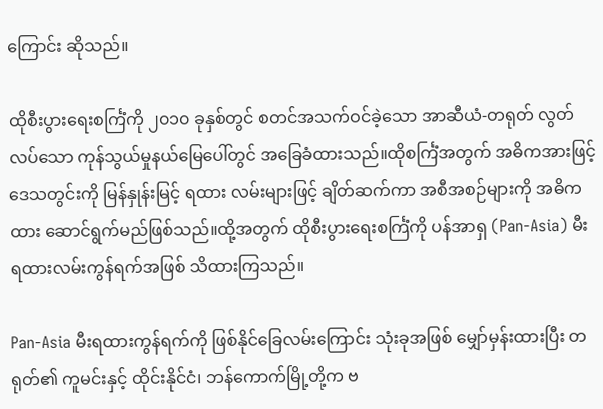ကြောင်း ဆိုသည်။

ထိုစီးပွားရေးစင်္ကြံကို ၂၀၁၀ ခုနှစ်တွင် စတင်အသက်ဝင်ခဲ့သော အာဆီယံ-တရုတ် လွတ်လပ်သော ကုန်သွယ်မှုနယ်မြေပေါ်တွင် အခြေခံထားသည်။ထိုစင်္ကြံအတွက် အဓိကအားဖြင့် ဒေသတွင်းကို မြန်နှုန်းမြင့် ရထား လမ်းများဖြင့် ချိတ်ဆက်ကာ အစီအစဉ်များကို အဓိကထား ဆောင်ရွက်မည်ဖြစ်သည်။ထို့အတွက် ထိုစီးပွားရေးစင်္ကြံကို ပန်အာရှ (Pan-Asia) မီးရထားလမ်းကွန်ရက်အဖြစ် သိထားကြသည်။

Pan-Asia မီးရထားကွန်ရက်ကို ဖြစ်နိုင်ခြေလမ်းကြောင်း သုံးခုအဖြစ် မျှော်မှန်းထားပြီး တရုတ်၏ ကူမင်းနှင့် ထိုင်းနိုင်ငံ၊ ဘန်ကောက်မြို့တို့က ဗ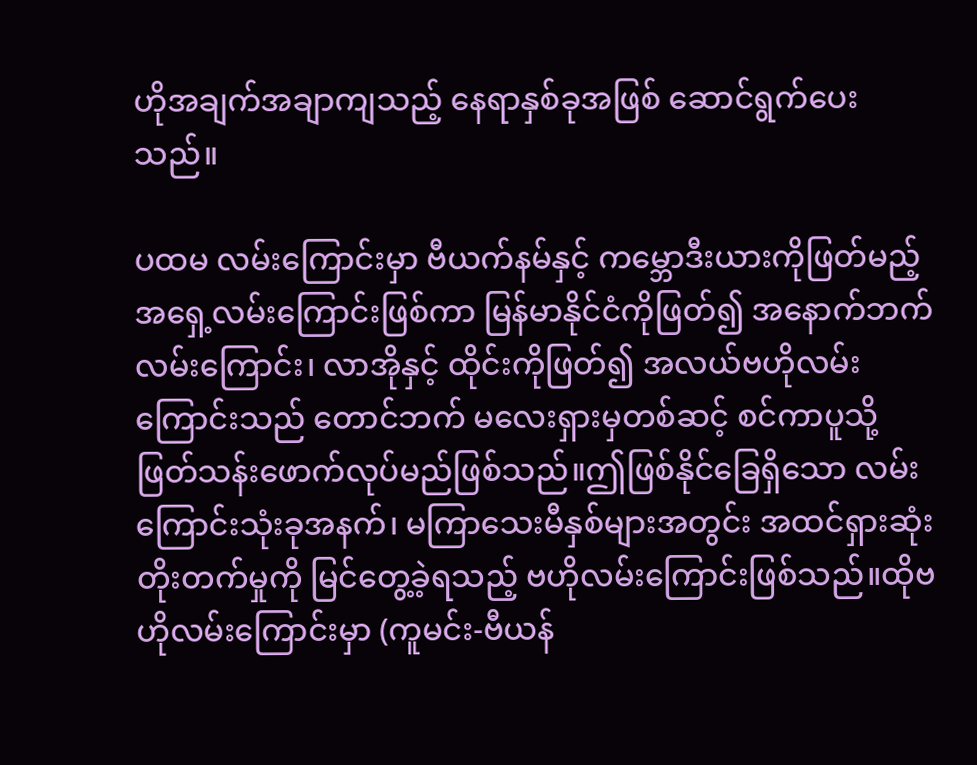ဟိုအချက်အချာကျသည့် နေရာနှစ်ခုအဖြစ် ဆောင်ရွက်ပေးသည်။

ပထမ လမ်းကြောင်းမှာ ဗီယက်နမ်နှင့် ကမ္ဘောဒီးယားကိုဖြတ်မည့် အရှေ့လမ်းကြောင်းဖြစ်ကာ မြန်မာနိုင်ငံကိုဖြတ်၍ အနောက်ဘက်လမ်းကြောင်း၊ လာအိုနှင့် ထိုင်းကိုဖြတ်၍ အလယ်ဗဟိုလမ်းကြောင်းသည် တောင်ဘက် မလေးရှားမှတစ်ဆင့် စင်ကာပူသို့ ဖြတ်သန်းဖောက်လုပ်မည်ဖြစ်သည်။ဤဖြစ်နိုင်ခြေရှိသော လမ်းကြောင်းသုံးခုအနက်၊ မကြာသေးမီနှစ်များအတွင်း အထင်ရှားဆုံး တိုးတက်မှုကို မြင်တွေ့ခဲ့ရသည့် ဗဟိုလမ်းကြောင်းဖြစ်သည်။ထိုဗဟိုလမ်းကြောင်းမှာ (ကူမင်း-ဗီယန်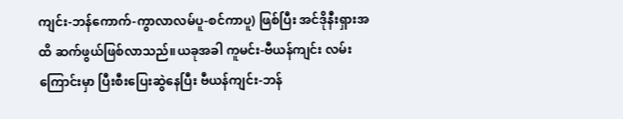ကျင်း-ဘန်ကောက်-ကွာလာလမ်ပူ-စင်ကာပူ) ဖြစ်ပြီး အင်ဒိုနီးရှားအထိ ဆက်ဖွယ်ဖြစ်လာသည်။ယခုအခါ ကူမင်း-ဗီယန်ကျင်း လမ်းကြောင်းမှာ ပြီးစီးပြေးဆွဲနေပြီး ဗီယန်ကျင်း-ဘန်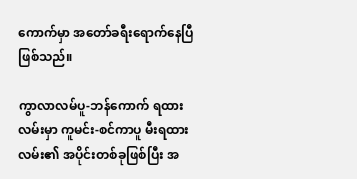ကောက်မှာ အတော်ခရီးရောက်နေပြီဖြစ်သည်။

ကွာလာလမ်ပူ-ဘန်ကောက် ရထားလမ်းမှာ ကူမင်း-စင်ကာပူ မီးရထားလမ်း၏ အပိုင်းတစ်ခုဖြစ်ပြီး အ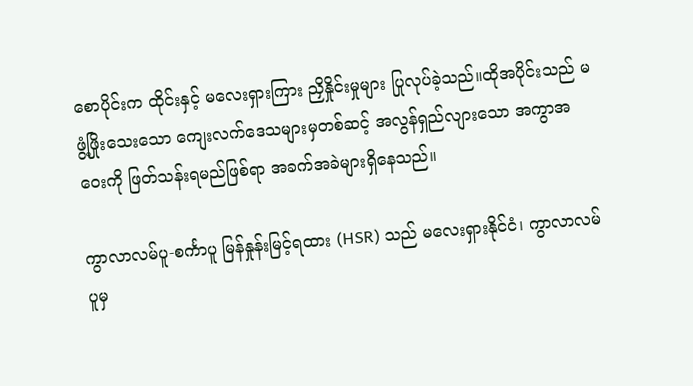စောပိုင်းက ထိုင်းနှင့် မလေးရှားကြား ညှိနှိုင်းမှုများ ပြုလုပ်ခဲ့သည်။ထိုအပိုင်းသည် မဖွံ့ဖြိုးသေးသော ကျေးလက်ဒေသများမှတစ်ဆင့် အလွန်ရှည်လျားသော အကွာအဝေးကို ဖြတ်သန်းရမည်ဖြစ်ရာ အခက်အခဲများရှိနေသည်။

ကွာလာလမ်ပူ-စင်္ကာပူ မြန်နှုန်းမြင့်ရထား (HSR) သည် မလေးရှားနိုင်ငံ၊ ကွာလာလမ်ပူမှ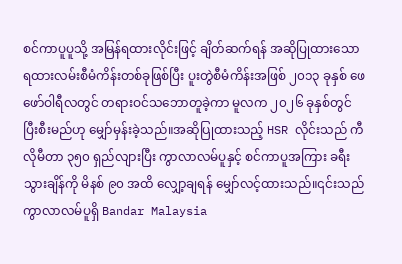စင်ကာပူပူသို့ အမြန်ရထားလိုင်းဖြင့် ချိတ်ဆက်ရန် အဆိုပြုထားသော ရထားလမ်းစီမံကိန်းတစ်ခုဖြစ်ပြီး ပူးတွဲစီမံကိန်းအဖြစ် ၂၀၁၃ ခုနှစ် ဖေဖော်ဝါရီလတွင် တရားဝင်သဘောတူခဲ့ကာ မူလက ၂၀၂၆ ခုနှစ်တွင် ပြီးစီးမည်ဟု မျှော်မှန်းခဲ့သည်။အဆိုပြုထားသည့် HSR လိုင်းသည် ကီလိုမီတာ ၃၅၀ ရှည်လျားပြီး ကွာလာလမ်ပူနှင့် စင်ကာပူအကြား ခရီးသွားချိန်ကို မိနစ် ၉၀ အထိ လျှော့ချရန် မျှော်လင့်ထားသည်။၎င်းသည် ကွာလာလမ်ပူရှိ Bandar Malaysia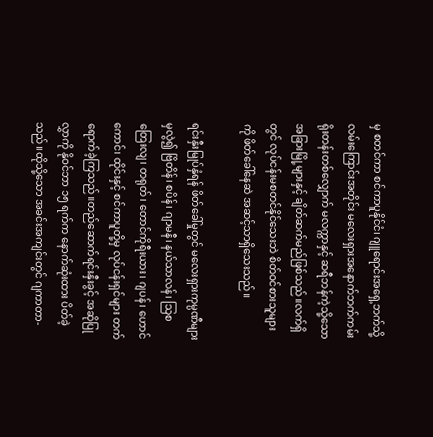မှ စတင်ကာ စင်ကာပူနိုင်ငံ၊ ဂျူရောင်းအရှေ့ဘက်သို့ လမ်းကြောင်းအတိုင်း မလေးရှားအနောက်ဘက်ကမ်းရိုးတန်းတစ်လျှောက် မလက္ကာနှင့် ဆရီဘန်ကဲ့သို့သော အခြားမြို့များနှင့် ချိတ်ဆက်မည်ဖြစ်သည်။လက်ရှိတွင် လုပ်ငန်းမစတင်နိုင်သေးဘဲ စိတ်ဝင်စားသူများကို ဖိတ်ခေါ်နေဆဲ အဆင့်သာရှိသေးသည်။

ရင်းနှီးမြုပ်နှံရန် ဖိတ်ခေါ်မှုတွင် မလေးရှားကုမ္ပဏီများမှလွဲ၍ ဗြိတိန်၊ စပိန်၊ ဂျာမနီ၊ နယ်သာလန်၊ သြစတြေးလျ၊ တရုတ်၊ တောင်ကိုရီးယား၊ ဂျပန်၊ ဟောင်ကောင်၊ ထိုင်းနှင့် စင်ကာပူတို့မှ လုပ်ငန်းရှင်များ တက်ရောက်ခဲ့ကြသည်။တည်ဆောက်ရင်းနှီးခွင့် အဆိုပြုလွှာကို နိုဝင်ဘာ ၁၅ ရက်က နောက်ဆုံးထား ပိတ်ခဲ့သည်။ထိုသို့သော အခင်းအကျင်းတွင် ဂျကာတာ-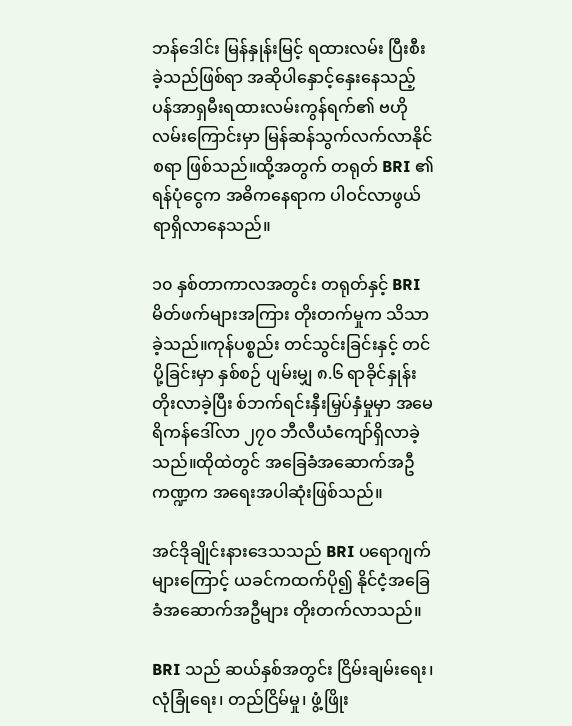ဘန်ဒေါင်း မြန်နှုန်းမြင့် ရထားလမ်း ပြီးစီးခဲ့သည်ဖြစ်ရာ အဆိုပါနှောင့်နှေးနေသည့် ပန်အာရှမီးရထားလမ်းကွန်ရက်၏ ဗဟိုလမ်းကြောင်းမှာ မြန်ဆန်သွက်လက်လာနိုင်စရာ ဖြစ်သည်။ထို့အတွက် တရုတ် BRI ၏ ရန်ပုံငွေက အဓိကနေရာက ပါဝင်လာဖွယ်ရာရှိလာနေသည်။

၁၀ နှစ်တာကာလအတွင်း တရုတ်နှင့် BRI မိတ်ဖက်များအကြား တိုးတက်မှုက သိသာခဲ့သည်။ကုန်ပစ္စည်း တင်သွင်းခြင်းနှင့် တင်ပို့ခြင်းမှာ နှစ်စဉ် ပျမ်းမျှ ၈.၆ ရာခိုင်နှုန်း တိုးလာခဲ့ပြီး စ်ဘက်ရင်းနှီးမြှပ်နှံမှုမှာ အမေရိကန်ဒေါ်လာ ၂၇၀ ဘီလီယံကျော်ရှိလာခဲ့သည်။ထိုထဲတွင် အခြေခံအဆောက်အဦကဏ္ဍက အရေးအပါဆုံးဖြစ်သည်။

အင်ဒိုချိုင်းနားဒေသသည် BRI ပရောဂျက်များကြောင့် ယခင်ကထက်ပို၍ နိုင်ငံ့အခြေခံအဆောက်အဦများ တိုးတက်လာသည်။

BRI သည် ဆယ်နှစ်အတွင်း ငြိမ်းချမ်းရေး၊ လုံခြုံရေး၊ တည်ငြိမ်မှု၊ ဖွံ့ဖြိုး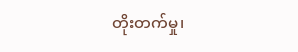တိုးတက်မှု၊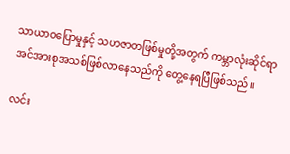သာယာဝပြောမှုနှင့် သဟဇာတဖြစ်မှုတို့အတွက် ကမ္ဘာလုံးဆိုင်ရာ အင်အားစုအသစ်ဖြစ်လာနေသည်ကို တွေ့နေရပြီဖြစ်သည်။

လင်း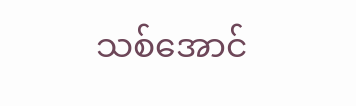သစ်အောင်